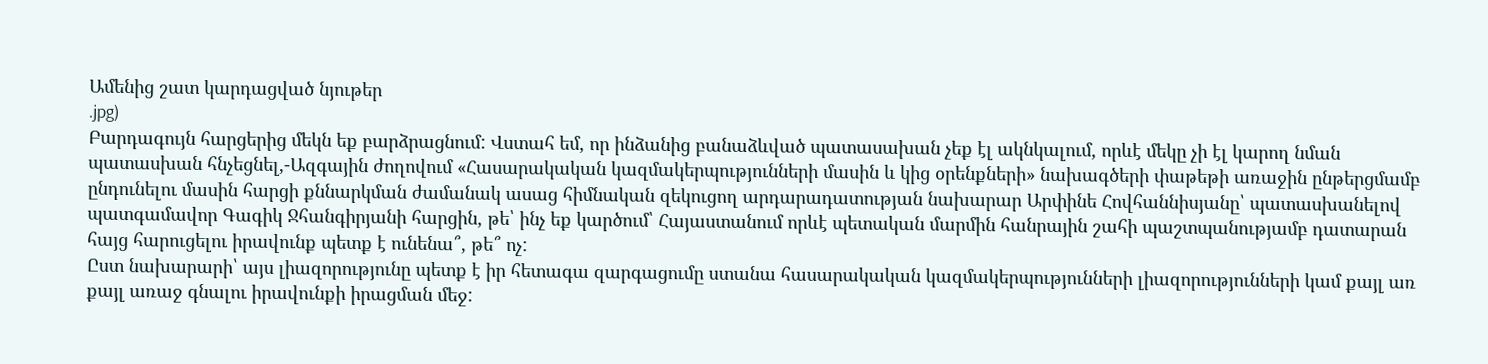Ամենից շատ կարդացված նյութեր
.jpg)
Բարդագույն հարցերից մեկն եք բարձրացնում: Վստահ եմ, որ ինձանից բանաձևված պատասախան չեք էլ ակնկալում, որևէ մեկը չի էլ կարող նման պատասխան հնչեցնել,-Ազգային ժողովում «Հասարակական կազմակերպությունների մասին և կից օրենքների» նախագծերի փաթեթի առաջին ընթերցմամբ ընդունելու մասին հարցի քննարկման ժամանակ ասաց հիմնական զեկուցող արդարադատության նախարար Արփինե Հովհաննիսյանը՝ պատասխանելով պատգամավոր Գագիկ Ջհանգիրյանի հարցին, թե՝ ինչ եք կարծում՝ Հայաստանում որևէ պետական մարմին հանրային շահի պաշտպանությամբ դատարան հայց հարուցելու իրավունք պետք է ունենա՞, թե՞ ոչ:
Ըստ նախարարի՝ այս լիազորությունը պետք է իր հետագա զարգացումը ստանա հասարակական կազմակերպությունների լիազորությունների կամ քայլ առ քայլ առաջ գնալու իրավունքի իրացման մեջ: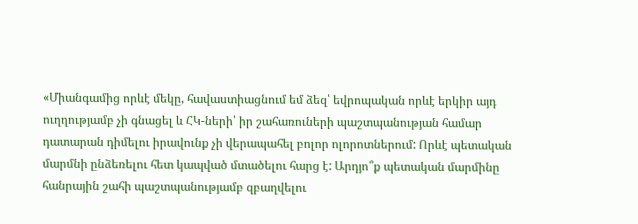«Միանգամից որևէ մեկը, հավաստիացնում եմ ձեզ՝ եվրոպական որևէ երկիր այդ ուղղությամբ չի գնացել և ՀԿ-ների՝ իր շահառուների պաշտպանության համար դատարան դիմելու իրավունք չի վերապահել բոլոր ոլորոտներում: Որևէ պետական մարմնի ընձեռելու հետ կապված մտածելու հարց է: Արդյո՞ք պետական մարմինը հանրային շահի պաշտպանությամբ զբաղվելու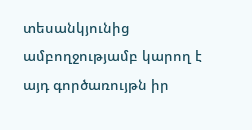տեսանկյունից ամբողջությամբ կարող է այդ գործառույթն իր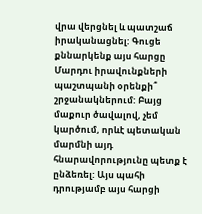վրա վերցնել և պատշաճ իրականացնել: Գուցե քննարկենք այս հարցը Մարդու իրավունքների պաշտպանի օրենքի՞ շրջանակներում: Բայց մաքուր ծավալով, չեմ կարծում, որևէ պետական մարմնի այդ հնարավորությունը պետք է ընձեռել: Այս պահի դրությամբ այս հարցի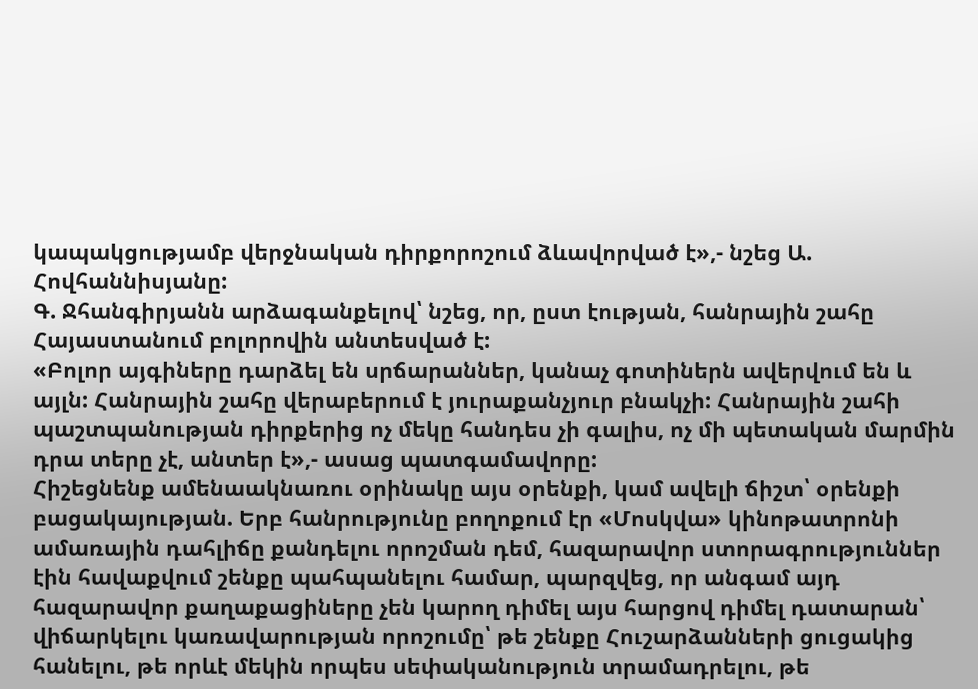կապակցությամբ վերջնական դիրքորոշում ձևավորված է»,- նշեց Ա. Հովհաննիսյանը:
Գ. Ջհանգիրյանն արձագանքելով՝ նշեց, որ, ըստ էության, հանրային շահը Հայաստանում բոլորովին անտեսված է:
«Բոլոր այգիները դարձել են սրճարաններ, կանաչ գոտիներն ավերվում են և այլն: Հանրային շահը վերաբերում է յուրաքանչյուր բնակչի: Հանրային շահի պաշտպանության դիրքերից ոչ մեկը հանդես չի գալիս, ոչ մի պետական մարմին դրա տերը չէ, անտեր է»,- ասաց պատգամավորը:
Հիշեցնենք ամենաակնառու օրինակը այս օրենքի, կամ ավելի ճիշտ՝ օրենքի բացակայության. Երբ հանրությունը բողոքում էր «Մոսկվա» կինոթատրոնի ամառային դահլիճը քանդելու որոշման դեմ, հազարավոր ստորագրություններ էին հավաքվում շենքը պահպանելու համար, պարզվեց, որ անգամ այդ հազարավոր քաղաքացիները չեն կարող դիմել այս հարցով դիմել դատարան՝ վիճարկելու կառավարության որոշումը՝ թե շենքը Հուշարձանների ցուցակից հանելու, թե որևէ մեկին որպես սեփականություն տրամադրելու, թե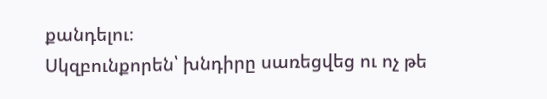քանդելու։
Սկզբունքորեն՝ խնդիրը սառեցվեց ու ոչ թե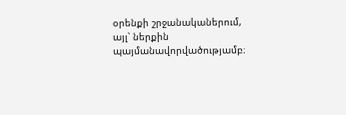օրենքի շրջանականերում, այլ՝ ներքին պայմանավորվածությամբ։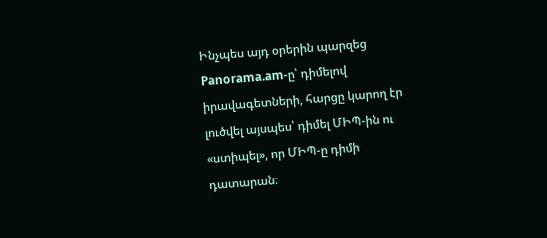Ինչպես այդ օրերին պարզեց Panorama.am-ը՝ դիմելով իրավագետների, հարցը կարող էր լուծվել այսպես՝ դիմել ՄԻՊ-ին ու «ստիպել», որ ՄԻՊ-ը դիմի դատարան։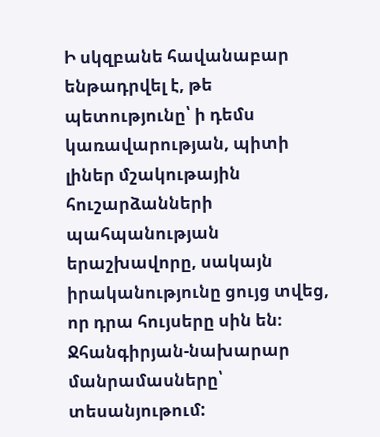Ի սկզբանե հավանաբար ենթադրվել է, թե պետությունը՝ ի դեմս կառավարության, պիտի լիներ մշակութային հուշարձանների պահպանության երաշխավորը, սակայն իրականությունը ցույց տվեց, որ դրա հույսերը սին են։
Ջհանգիրյան-նախարար մանրամասները՝ տեսանյութում: